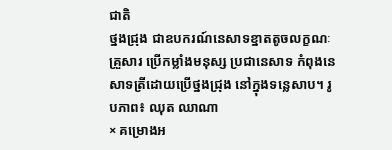ជាតិ
ថ្នងជ្រុង ជាឧបករណ៍នេសាទខ្នាតតូចលក្ខណៈគ្រួសារ ប្រើកម្លាំងមនុស្ស ប្រជានេសាទ កំពុងនេសាទត្រីដោយប្រើថ្នងជ្រុង នៅក្នុងទន្លេសាប។ រូបភាព៖ ឈុត ឈាណា
× គម្រោងអ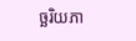ច្ឆរិយភា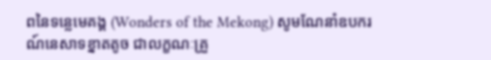ពនៃទន្លេមេគង្គ (Wonders of the Mekong) សូមណែនាំឧបករណ៍នេសាទខ្នាតតូច ជាលក្ខណៈគ្រួ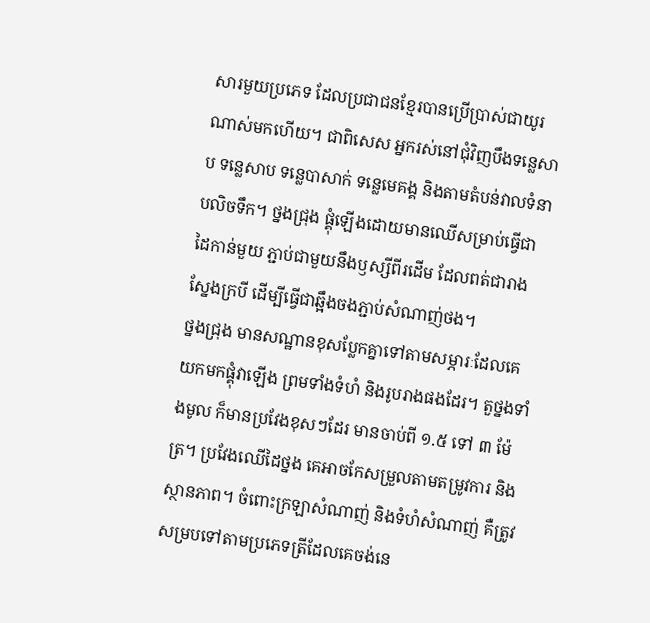សារមួយប្រភេទ ដែលប្រជាជនខ្មែរបានប្រើប្រាស់ជាយូរណាស់មកហើយ។ ជាពិសេស អ្នករស់នៅជុំវិញបឹងទន្លេសាប ទន្លេសាប ទន្លេបាសាក់ ទន្លេមេគង្គ និងតាមតំបន់វាលទំនាបលិចទឹក។ ថ្នងជ្រុង ផ្គុំឡើងដោយមានឈើសម្រាប់ធ្វើជាដៃកាន់មួយ ភ្ជាប់ជាមួយនឹងឫស្សីពីរដើម ដែលពត់ជារាងស្នែងក្របី ដើម្បីធ្វើជាឆ្អឹងចងភ្ជាប់សំណាញ់ថង។
ថ្នងជ្រុង មានសណ្ឋានខុសប្លែកគ្នាទៅតាមសម្ភារៈដែលគេយកមកផ្គុំវាឡើង ព្រមទាំងទំហំ និងរូបរាងផងដែរ។ តួថ្នងទាំងមូល ក៏មានប្រវែងខុសៗដែរ មានចាប់ពី ១.៥ ទៅ ៣ ម៉ែត្រ។ ប្រវែងឈើដៃថ្នង គេអាចកែសម្រួលតាមតម្រូវការ និងស្ថានភាព។ ចំពោះក្រឡាសំណាញ់ និងទំហំសំណាញ់ គឺត្រូវសម្របទៅតាមប្រភេទត្រីដែលគេចង់នេ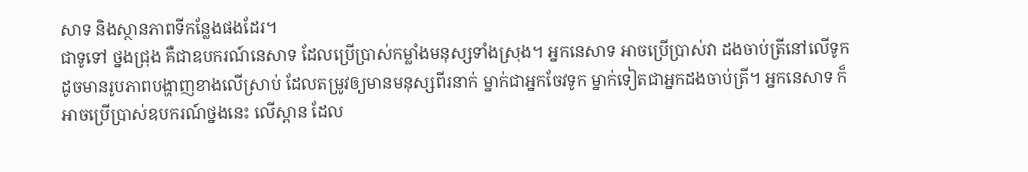សាទ និងស្ថានភាពទីកន្លែងផងដែរ។
ជាទូទៅ ថ្នងជ្រុង គឺជាឧបករណ៍នេសាទ ដែលប្រើប្រាស់កម្លាំងមនុស្សទាំងស្រុង។ អ្នកនេសាទ អាចប្រើប្រាស់វា ដងចាប់ត្រីនៅលើទូក ដូចមានរូបភាពបង្ហាញខាងលើស្រាប់ ដែលតម្រូវឲ្យមានមនុស្សពីរនាក់ ម្នាក់ជាអ្នកចែវទូក ម្នាក់ទៀតជាអ្នកដងចាប់ត្រី។ អ្នកនេសាទ ក៏អាចប្រើប្រាស់ឧបករណ៍ថ្នងនេះ លើស្ពាន ដែល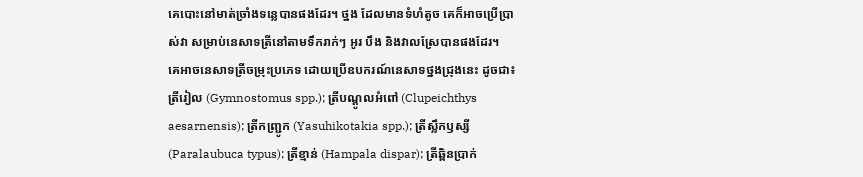គេបោះនៅមាត់ច្រាំងទន្លេបានផងដែរ។ ថ្នង ដែលមានទំហំតូច គេក៏អាចប្រើប្រាស់វា សម្រាប់នេសាទត្រីនៅតាមទឹករាក់ៗ អូរ បឹង និងវាលស្រែបានផងដែរ។
គេអាចនេសាទត្រីចម្រុះប្រភេទ ដោយប្រើឧបករណ៍នេសាទថ្នងជ្រុងនេះ ដូចជា៖ ត្រីរៀល (Gymnostomus spp.); ត្រីបណ្តូលអំពៅ (Clupeichthys aesarnensis); ត្រីកញ្ជ្រូក (Yasuhikotakia spp.); ត្រីស្លឹកឫស្សី (Paralaubuca typus); ត្រីខ្មាន់ (Hampala dispar); ត្រីឆ្ពិនប្រាក់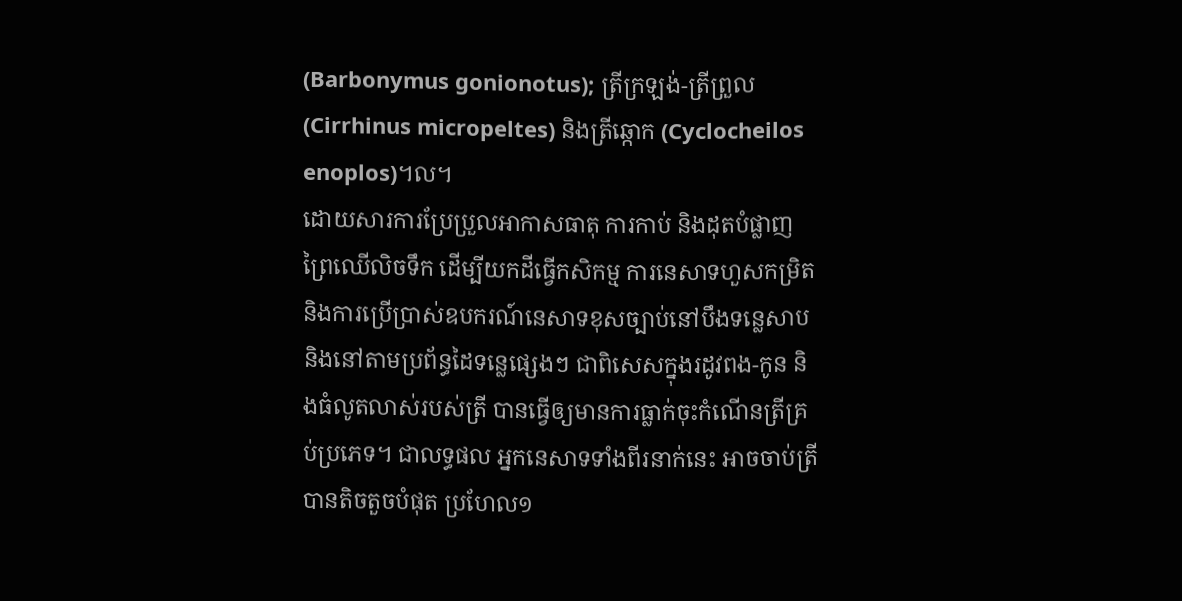(Barbonymus gonionotus); ត្រីក្រឡង់-ត្រីព្រួល (Cirrhinus micropeltes) និងត្រីឆ្កោក (Cyclocheilos enoplos)។ល។
ដោយសារការប្រែប្រួលអាកាសធាតុ ការកាប់ និងដុតបំផ្លាញព្រៃឈើលិចទឹក ដើម្បីយកដីធ្វើកសិកម្ម ការនេសាទហួសកម្រិត និងការប្រើប្រាស់ឧបករណ៍នេសាទខុសច្បាប់នៅបឹងទន្លេសាប និងនៅតាមប្រព័ន្ធដៃទន្លេផ្សេងៗ ជាពិសេសក្នុងរដូវពង-កូន និងធំលូតលាស់របស់ត្រី បានធ្វើឲ្យមានការធ្លាក់ចុះកំណើនត្រីគ្រប់ប្រភេទ។ ជាលទ្ធផល អ្នកនេសាទទាំងពីរនាក់នេះ អាចចាប់ត្រីបានតិចតួចបំផុត ប្រហែល១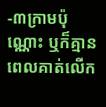-៣ក្រាមប៉ុណ្ណោះ ឬក៏គ្មាន ពេលគាត់លើក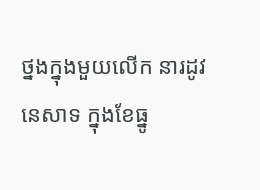ថ្នងក្នុងមួយលើក នារដូវនេសាទ ក្នុងខែធ្នូ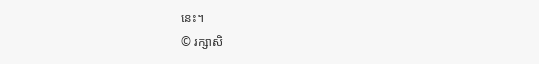នេះ។
© រក្សាសិ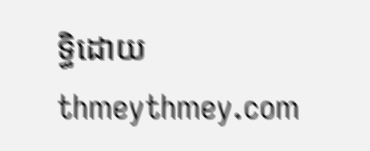ទ្ធិដោយ thmeythmey.com